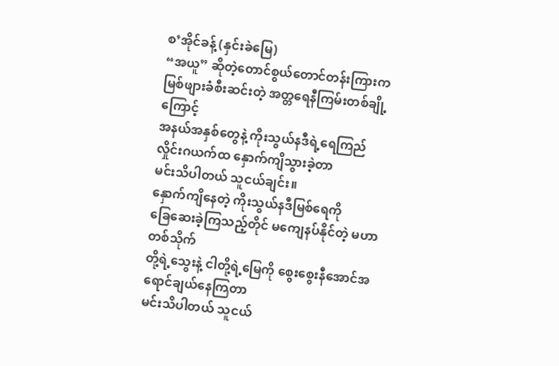စ’အိုင်ခန့် (နှင်းခဲမြေ)
“အယူ” ဆိုတဲ့တောင်စွယ်တောင်တန်းကြားက
မြစ်ဖျားခံစီးဆင်းတဲ့ အတ္တရေနီကြမ်းတစ်ချို့ကြောင့်
အနယ်အနှစ်တွေနဲ့ ကိုးသွယ်နဒီရဲ့ရေကြည်
လှိုင်းဂယက်ထ နှောက်ကျိသွားခဲ့တာ
မင်းသိပါတယ် သူငယ်ချင်း။
နှောက်ကျိနေတဲ့ ကိုးသွယ်နဒီမြစ်ရေကို
ခြေဆေးခဲ့ကြသည့်တိုင် မကျေနပ်နိုင်တဲ့ မဟာတစ်သိုက်
တို့ရဲ့သွေးနဲ့ ငါတို့ရဲ့မြေကို စွေးစွေးနီအောင်အရောင်ချယ်နေကြတာ
မင်းသိပါတယ် သူငယ်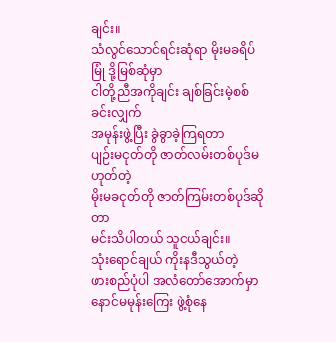ချင်း။
သံလွင်သောင်ရင်းဆုံရာ မိုးမခရိပ်မြုံ ဒို့မြစ်ဆုံမှာ
ငါတို့ညီအကိုချင်း ချစ်ခြင်းမဲ့စစ်ခင်းလျှက်
အမုန်းဖွဲ့ပြီး ခွဲခွာခဲ့ကြရတာ
ပျဉ်းမငုတ်တို ဇာတ်လမ်းတစ်ပုဒ်မဟုတ်တဲ့
မိုးမခငုတ်တို ဇာတ်ကြမ်းတစ်ပုဒ်ဆိုတာ
မင်းသိပါတယ် သူငယ်ချင်း။
သုံးရောင်ချယ် ကိုးနဒီသွယ်တဲ့
ဖားစည်ပုံပါ အလံတော်အောက်မှာ
နောင်မမုန်းကြေး ဖွဲ့စုံနေ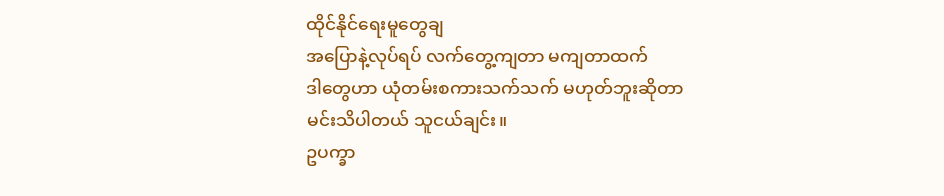ထိုင်နိုင်ရေးမူတွေချ
အပြောနဲ့လုပ်ရပ် လက်တွေ့ကျတာ မကျတာထက်
ဒါတွေဟာ ယုံတမ်းစကားသက်သက် မဟုတ်ဘူးဆိုတာ
မင်းသိပါတယ် သူငယ်ချင်း။
ဥပက္ခာ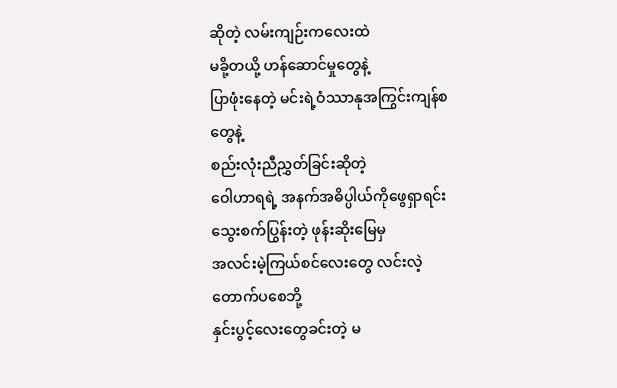ဆိုတဲ့ လမ်းကျဉ်းကလေးထဲ
မခို့တယို့ ဟန်ဆောင်မှုတွေနဲ့
ပြာဖုံးနေတဲ့ မင်းရဲ့ဝံဿာနုအကြွင်းကျန်စတွေနဲ့
စည်းလုံးညီညွှတ်ခြင်းဆိုတဲ့
ဝေါဟာရရဲ့ အနက်အဓိပ္ပါယ်ကိုဖွေရှာရင်း
သွေးစက်ပြွန်းတဲ့ ဖုန်းဆိုးမြေမှ
အလင်းမဲ့ကြယ်စင်လေးတွေ လင်းလဲ့တောက်ပစေဘို့
နှင်းပွင့်လေးတွေခင်းတဲ့ မ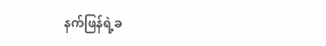နက်ဖြန်ရဲ့ခ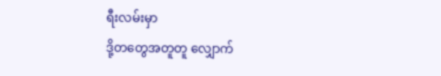ရီးလမ်းမှာ
ဒို့တတွေအတူတူ လျှောက်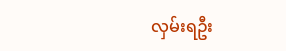လှမ်းရဦး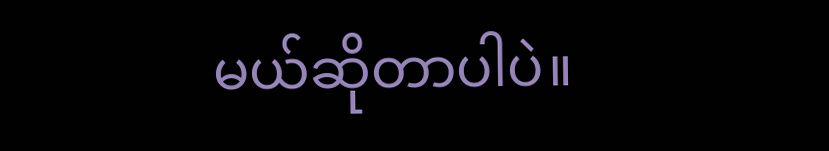မယ်ဆိုတာပါပဲ။